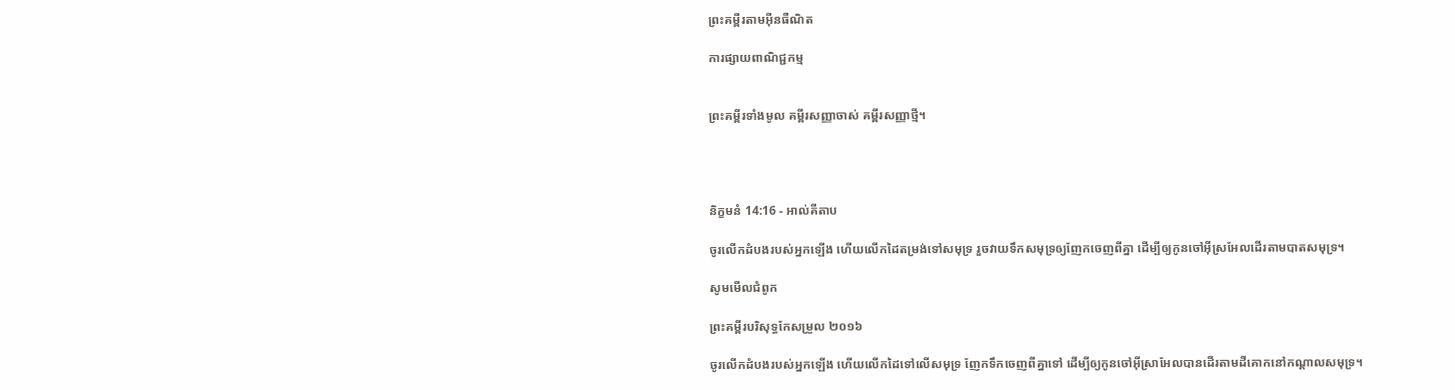ព្រះគម្ពីរតាមអ៊ីនធឺណិត

ការផ្សាយពាណិជ្ជកម្ម


ព្រះគម្ពីរទាំងមូល គម្ពីរសញ្ញាចាស់ គម្ពីរសញ្ញាថ្មី។




និក្ខមនំ 14:16 - អាល់គីតាប

ចូរលើកដំបងរបស់អ្នកឡើង ហើយលើកដៃតម្រង់ទៅសមុទ្រ រួចវាយទឹកសមុទ្រឲ្យញែកចេញពីគ្នា ដើម្បីឲ្យកូនចៅអ៊ីស្រ‌អែលដើរតាមបាតសមុទ្រ។

សូមមើលជំពូក

ព្រះគម្ពីរបរិសុទ្ធកែសម្រួល ២០១៦

ចូរលើកដំបងរបស់អ្នកឡើង ហើយលើកដៃទៅលើសមុទ្រ ញែកទឹកចេញពីគ្នាទៅ ដើម្បីឲ្យកូនចៅអ៊ីស្រា‌អែលបានដើរតាមដីគោកនៅកណ្ដាលសមុទ្រ។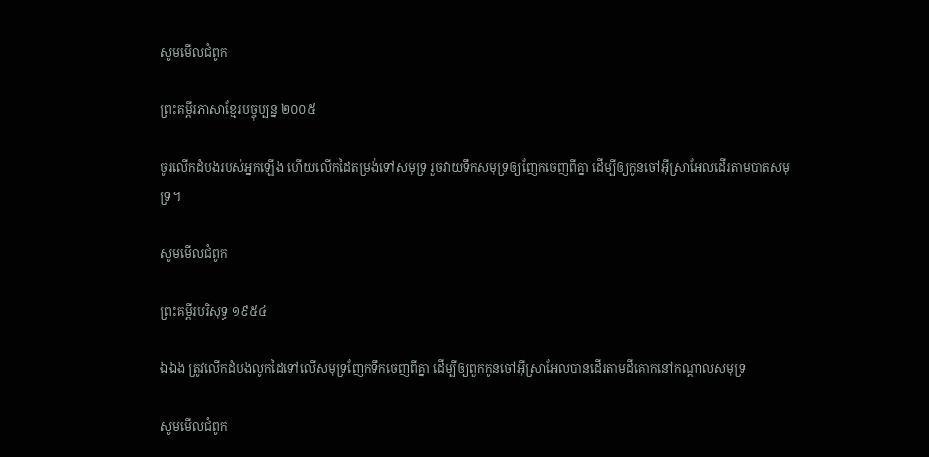សូមមើលជំពូក

ព្រះគម្ពីរភាសាខ្មែរបច្ចុប្បន្ន ២០០៥

ចូរលើកដំបងរបស់អ្នកឡើង ហើយលើកដៃតម្រង់ទៅសមុទ្រ រួចវាយទឹកសមុទ្រឲ្យញែកចេញពីគ្នា ដើម្បីឲ្យកូនចៅអ៊ីស្រា‌អែលដើរតាមបាតសមុទ្រ។

សូមមើលជំពូក

ព្រះគម្ពីរបរិសុទ្ធ ១៩៥៤

ឯឯង ត្រូវលើកដំបងលូកដៃទៅលើសមុទ្រញែកទឹកចេញពីគ្នា ដើម្បីឲ្យពួកកូនចៅអ៊ីស្រាអែលបានដើរតាមដីគោកនៅកណ្តាលសមុទ្រ

សូមមើលជំពូក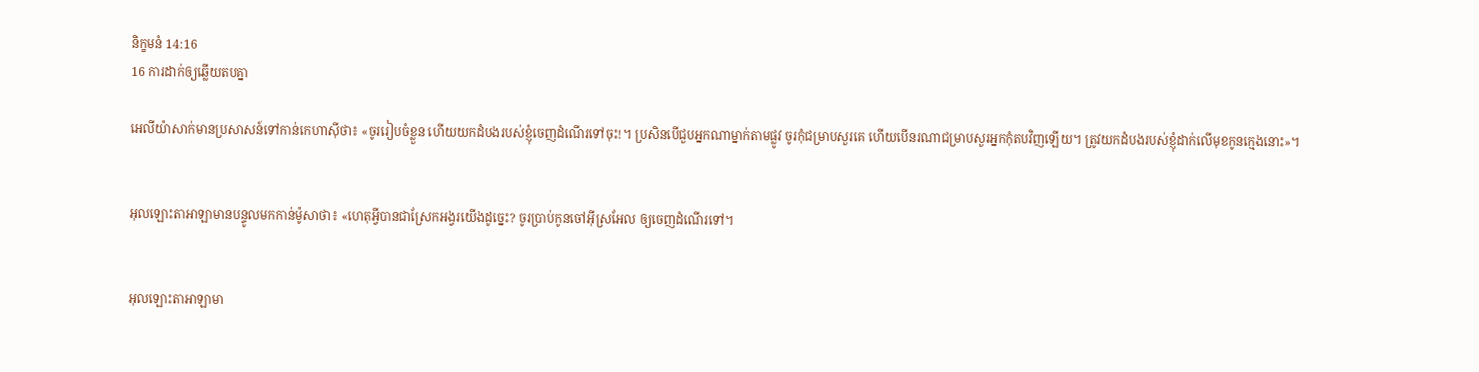និក្ខមនំ 14:16
16 ការដាក់ឲ្យឆ្លើយតបគ្នា

អេលី‌យ៉ាសាក់មានប្រសាសន៍ទៅកាន់កេហា‌ស៊ីថា៖ «ចូររៀប‌ចំខ្លួន ហើយយកដំបងរបស់ខ្ញុំចេញដំណើរទៅចុះ!។ ប្រសិនបើជួបអ្នកណាម្នាក់តាមផ្លូវ ចូរកុំជម្រាបសួរគេ ហើយបើនរណាជម្រាបសួរអ្នកកុំតបវិញឡើយ។ ត្រូវយកដំបងរបស់ខ្ញុំដាក់លើមុខកូនក្មេងនោះ»។


អុលឡោះ‌តាអាឡាមានបន្ទូលមកកាន់ម៉ូសាថា៖ «ហេតុអ្វីបានជាស្រែកអង្វរយើងដូច្នេះ? ចូរប្រាប់កូនចៅអ៊ីស្រ‌អែល ឲ្យចេញដំណើរទៅ។


អុលឡោះ‌តាអាឡាមា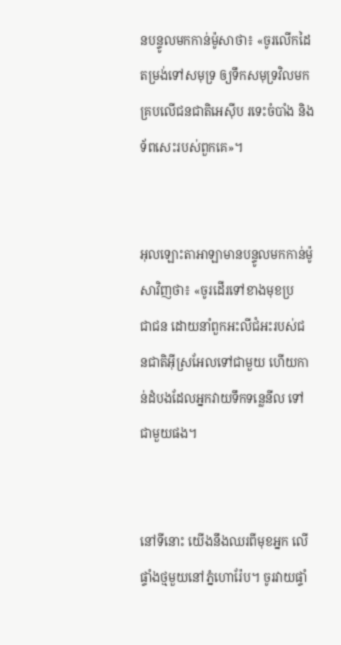នបន្ទូលមកកាន់ម៉ូសាថា៖ «ចូរលើកដៃតម្រង់ទៅសមុទ្រ ឲ្យទឹកសមុទ្រវិលមកគ្របលើជន‌ជាតិអេស៊ីប រទេះចំបាំង និងទ័ពសេះរបស់ពួកគេ»។


អុលឡោះ‌តាអាឡាមានបន្ទូលមកកាន់ម៉ូសាវិញថា៖ «ចូរដើរទៅខាងមុខប្រជា‌ជន ដោយនាំពួកអះលី‌ជំអះរបស់ជន‌ជាតិអ៊ីស្រ‌អែលទៅជាមួយ ហើយកាន់ដំបងដែលអ្នកវាយទឹកទន្លេនីល ទៅជាមួយផង។


នៅទីនោះ យើងនឹងឈរពីមុខអ្នក លើផ្ទាំងថ្មមួយនៅភ្នំហោរ៉ែប។ ចូរវាយផ្ទាំ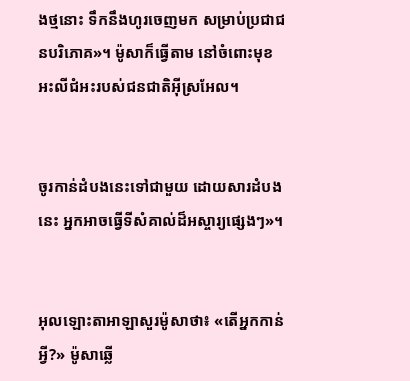ងថ្មនោះ ទឹកនឹងហូរចេញមក សម្រាប់ប្រជា‌ជនបរិភោគ»។ ម៉ូសាក៏ធ្វើតាម នៅចំពោះមុខអះលី‌ជំអះរបស់ជន‌ជាតិអ៊ីស្រ‌អែល។


ចូរកាន់ដំបងនេះទៅជាមួយ ដោយសារដំបងនេះ អ្នកអាចធ្វើទីសំគាល់ដ៏អស្ចារ្យផ្សេងៗ»។


អុលឡោះ‌តាអាឡាសួរម៉ូសាថា៖ «តើអ្នកកាន់អ្វី?» ម៉ូសាឆ្លើ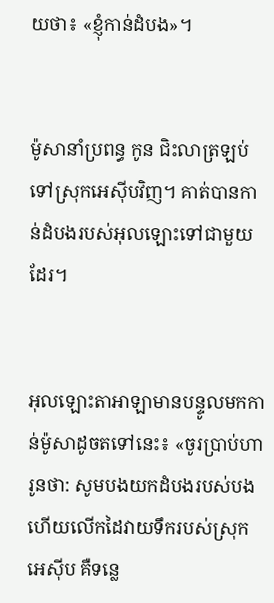យថា៖ «ខ្ញុំកាន់ដំបង»។


ម៉ូសានាំប្រពន្ធ កូន ជិះលាត្រឡប់ទៅស្រុកអេស៊ីបវិញ។ គាត់បានកាន់ដំបងរបស់អុលឡោះទៅជាមួយដែរ។


អុលឡោះ‌តាអាឡាមានបន្ទូលមកកាន់ម៉ូសាដូចតទៅនេះ៖ «ចូរប្រាប់ហារូនថា: សូមបងយកដំបងរបស់បង ហើយលើកដៃវាយទឹករបស់ស្រុកអេស៊ីប គឺទន្លេ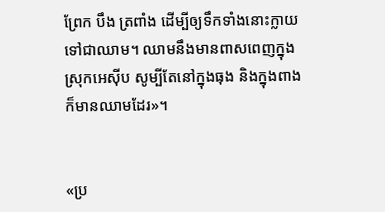ព្រែក បឹង ត្រពាំង ដើម្បីឲ្យទឹកទាំងនោះក្លាយទៅជាឈាម។ ឈាមនឹងមានពាសពេញក្នុងស្រុកអេស៊ីប សូម្បីតែនៅក្នុងធុង និងក្នុងពាងក៏មានឈាមដែរ»។


«ប្រ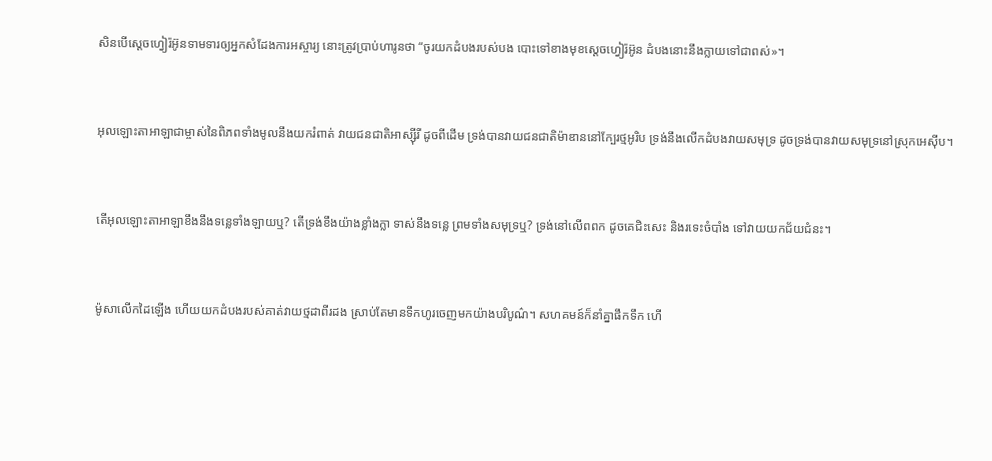សិនបើស្តេចហ្វៀរ៉អ៊ូនទាមទារឲ្យអ្នកសំដែងការអស្ចារ្យ នោះត្រូវប្រាប់ហារូនថា “ចូរយកដំបងរបស់បង បោះទៅខាងមុខស្តេចហ្វៀរ៉អ៊ូន ដំបងនោះនឹងក្លាយទៅជាពស់»។


អុលឡោះ‌តាអាឡាជាម្ចាស់នៃពិភពទាំងមូលនឹងយករំពាត់ វាយជន‌ជាតិអាស្ស៊ីរី ដូចពីដើម ទ្រង់បានវាយជន‌ជាតិម៉ាឌាននៅក្បែរថ្មអូរិប ទ្រង់នឹងលើកដំបងវាយសមុទ្រ ដូចទ្រង់បានវាយសមុទ្រនៅស្រុកអេស៊ីប។


តើអុលឡោះ‌តាអាឡាខឹងនឹងទន្លេទាំង‌ឡាយឬ? តើទ្រង់ខឹងយ៉ាងខ្លាំង‌ក្លា ទាស់នឹងទន្លេ ព្រមទាំងសមុទ្រឬ? ទ្រង់នៅលើពពក ដូចគេជិះសេះ និងរទេះចំបាំង ទៅវាយយកជ័យ‌ជំនះ។


ម៉ូសាលើកដៃឡើង ហើយយកដំបងរបស់គាត់វាយថ្មដាពីរដង ស្រាប់តែមានទឹកហូរចេញមកយ៉ាងបរិបូណ៌។ សហគមន៍ក៏នាំគ្នាផឹកទឹក ហើ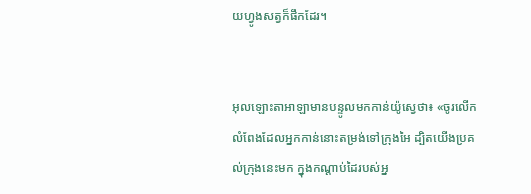យហ្វូងសត្វក៏ផឹកដែរ។


អុលឡោះ‌តាអាឡាមានបន្ទូលមកកាន់យ៉ូស្វេថា៖ «ចូរលើកលំពែងដែលអ្នកកាន់នោះតម្រង់ទៅក្រុងអៃ ដ្បិតយើងប្រគល់ក្រុងនេះមក ក្នុងកណ្តាប់ដៃរបស់អ្ន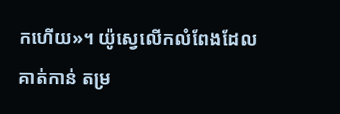កហើយ»។ យ៉ូស្វេលើកលំពែងដែលគាត់កាន់ តម្រ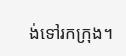ង់ទៅរកក្រុង។